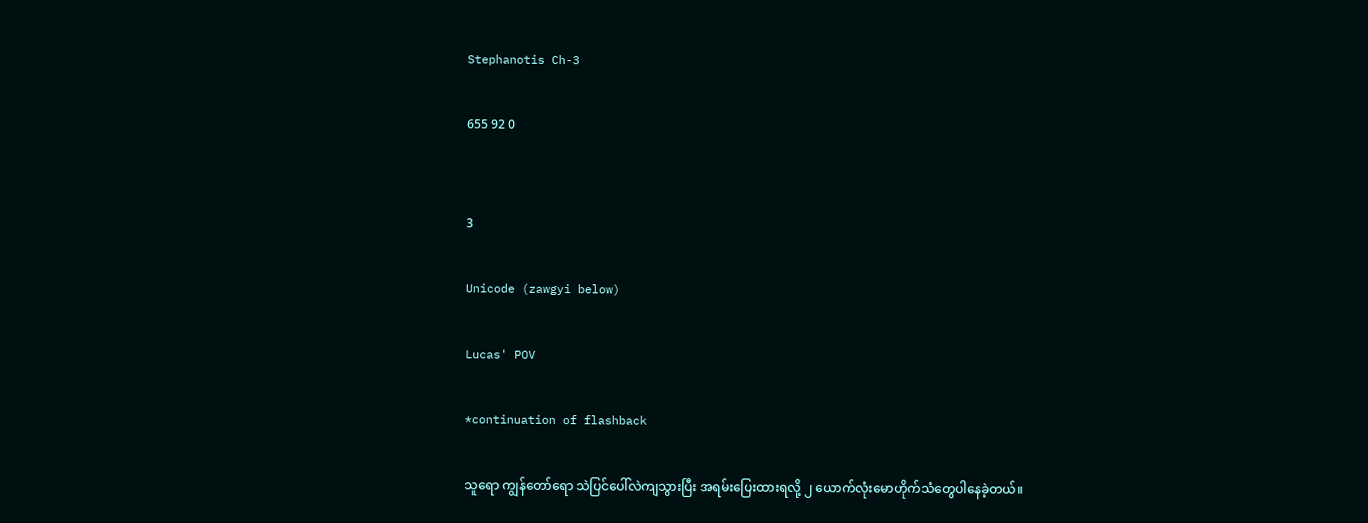Stephanotis Ch-3

655 92 0


3

Unicode (zawgyi below)

Lucas' POV

*continuation of flashback

သူရော ကျွန်တော်ရော သဲပြင်ပေါ်လဲကျသွားပြီး အရမ်းပြေးထားရလို့ ၂ ယောက်လုံးမောဟိုက်သံတွေပါနေခဲ့တယ်။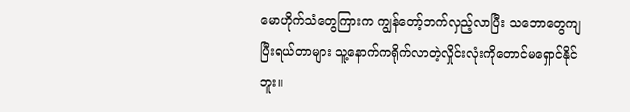မောဟိုက်သံတွေကြားက ကျွန်တော့်ဘက်လှည့်လာပြီး သဘောတွေကျပြီးရယ်တာများ သူ့နောက်ကရိုက်လာတဲ့လှိုင်းလုံးကိုတောင်မရှောင်နိုင်ဘူး။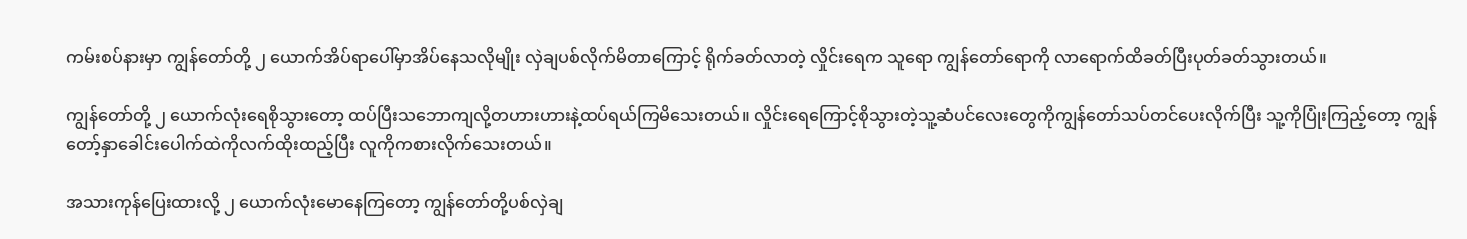ကမ်းစပ်နားမှာ ကျွန်တော်တို့ ၂ ယောက်အိပ်ရာပေါ်မှာအိပ်နေသလိုမျိုး လှဲချပစ်လိုက်မိတာကြောင့် ရိုက်ခတ်လာတဲ့ လှိုင်းရေက သူရော ကျွန်တော်ရောကို လာရောက်ထိခတ်ပြီးပုတ်ခတ်သွားတယ်။

ကျွန်တော်တို့ ၂ ယောက်လုံးရေစိုသွားတော့ ထပ်ပြီးသဘောကျလို့တဟားဟားနဲ့ထပ်ရယ်ကြမိသေးတယ်။ လှိုင်းရေကြောင့်စိုသွားတဲ့သူ့ဆံပင်လေးတွေကိုကျွန်တော်သပ်တင်ပေးလိုက်ပြီး သူ့ကိုပြုံးကြည့်တော့ ကျွန်တော့်နှာခေါင်းပေါက်ထဲကိုလက်ထိုးထည့်ပြီး လူကိုကစားလိုက်သေးတယ်။

အသားကုန်ပြေးထားလို့ ၂ ယောက်လုံးမောနေကြတော့ ကျွန်တော်တို့ပစ်လှဲချ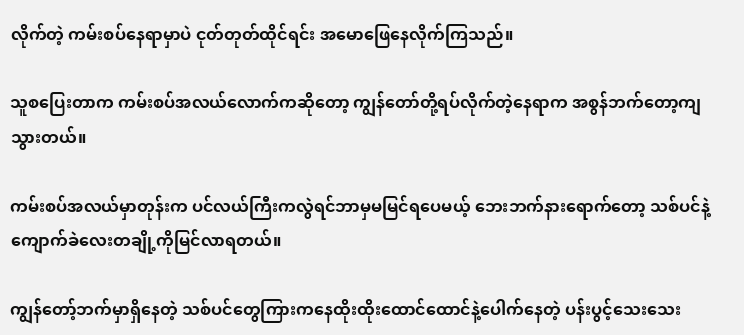လိုက်တဲ့ ကမ်းစပ်နေရာမှာပဲ ငုတ်တုတ်ထိုင်ရင်း အမောဖြေနေလိုက်ကြသည်။

သူစပြေးတာက ကမ်းစပ်အလယ်လောက်ကဆိုတော့ ကျွန်တော်တို့ရပ်လိုက်တဲ့နေရာက အစွန်ဘက်တော့ကျသွားတယ်။

ကမ်းစပ်အလယ်မှာတုန်းက ပင်လယ်ကြီးကလွဲရင်ဘာမှမမြင်ရပေမယ့် ဘေးဘက်နားရောက်တော့ သစ်ပင်နဲ့ ကျောက်ခဲလေးတချို့ကိုမြင်လာရတယ်။

ကျွန်တော့်ဘက်မှာရှိနေတဲ့ သစ်ပင်တွေကြားကနေထိုးထိုးထောင်ထောင်နဲ့ပေါက်နေတဲ့ ပန်းပွင့်သေးသေး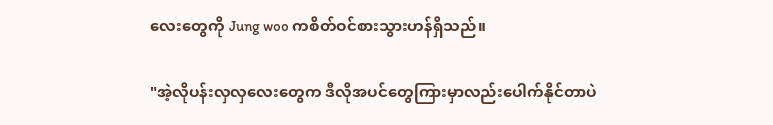လေးတွေကို Jung woo ကစိတ်ဝင်စားသွားဟန်ရှိသည်။

"အဲ့လိုပန်းလှလှလေးတွေက ဒီလိုအပင်တွေကြားမှာလည်းပေါက်နိုင်တာပဲ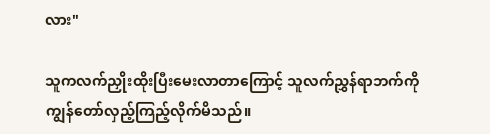လား"

သူကလက်ညှိုးထိုးပြီးမေးလာတာကြောင့် သူလက်ညွှန်ရာဘက်ကိုကျွန်တော်လှည့်ကြည့်လိုက်မိသည်။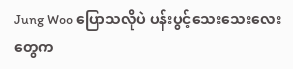Jung Woo ပြောသလိုပဲ ပန်းပွင့်သေးသေးလေးတွေက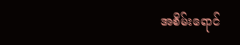အစိမ်းရောင်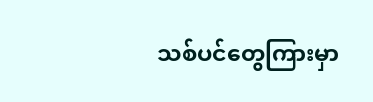သစ်ပင်တွေကြားမှာ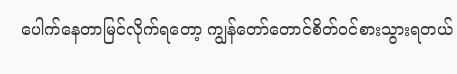ပေါက်နေတာမြင်လိုက်ရတော့ ကျွန်တော်တောင်စိတ်ဝင်စားသွားရတယ်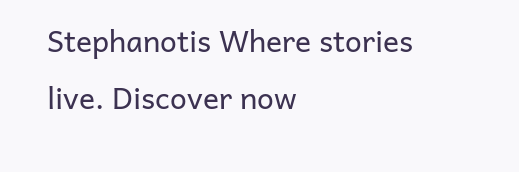Stephanotis Where stories live. Discover now